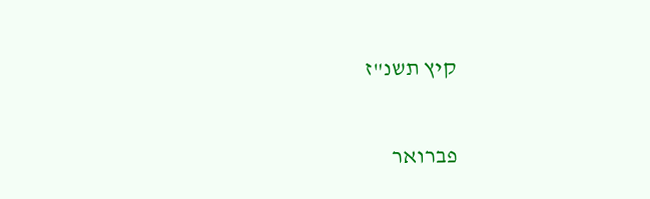קיץ תשנ"ז

פברואר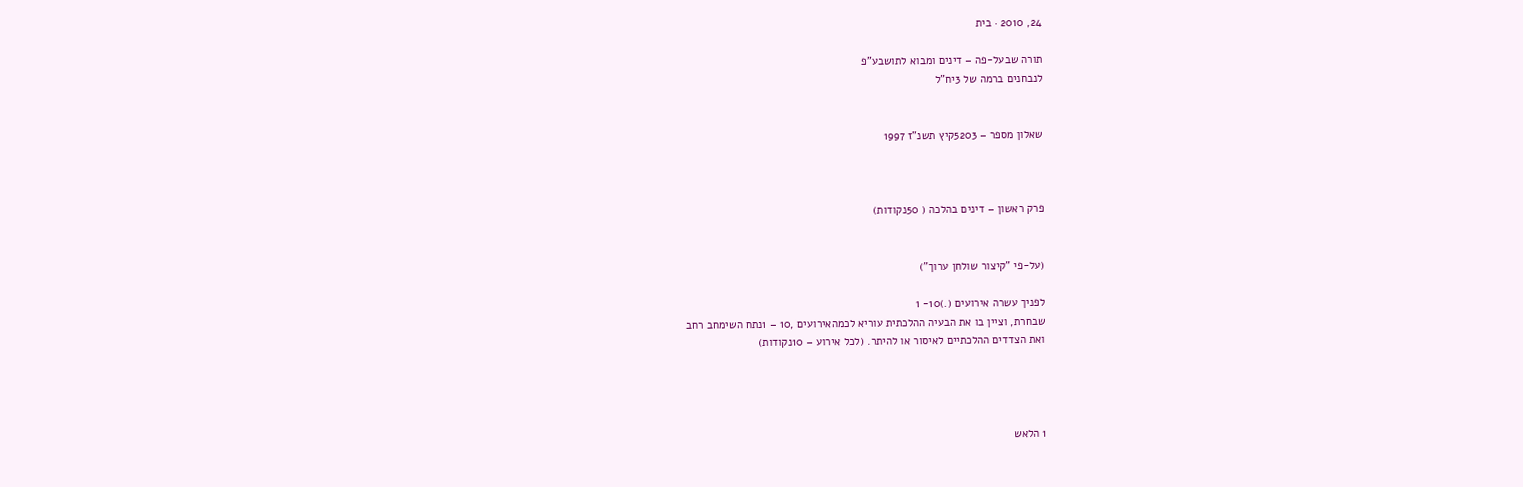24, 2010 · בית

תורה שבעל-פה – דינים ומבוא לתושבע"פ
לנבחנים ברמה של 3יח"ל


שאלון מספר – 5203קיץ תשנ"ז 1997



פרק ראשון – דינים בהלכה ( 50נקודות)


(על-פי "קיצור שולחן ערוך")

לפניך עשרה אירועים (.)10- 1
שבחרת, וציין בו את הבעיה ההלכתית עוריא לכמהאירועים ,10 – 1נתח השימחב רחב
ואת הצדדים ההלכתיים לאיסור או להיתר. (לכל אירוע – 10נקודות)




1 הלאש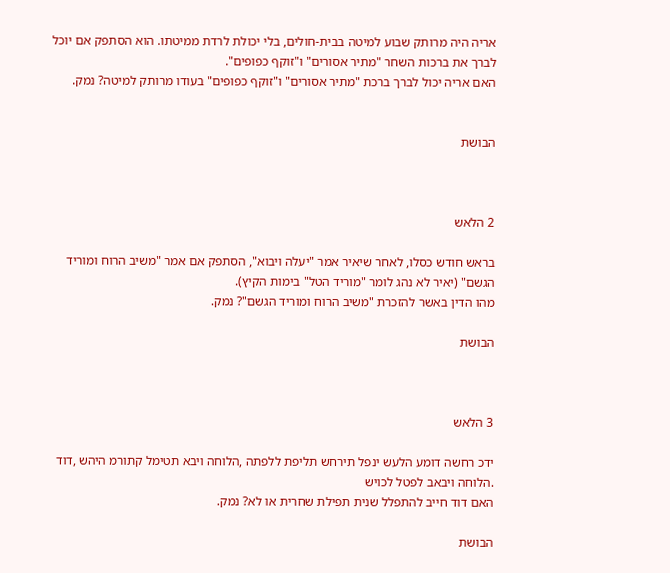אריה היה מרותק שבוע למיטה בבית-חולים, בלי יכולת לרדת ממיטתו. הוא הסתפק אם יוכל
לברך את ברכות השחר "מתיר אסורים" ו"זוקף כפופים".
האם אריה יכול לברך ברכת "מתיר אסורים" ו"זוקף כפופים" בעודו מרותק למיטה? נמק.


הבושת



2 הלאש

בראש חודש כסלו, לאחר שיאיר אמר "יעלה ויבוא", הסתפק אם אמר "משיב הרוח ומוריד
הגשם" (יאיר לא נהג לומר "מוריד הטל" בימות הקיץ).
מהו הדין באשר להזכרת "משיב הרוח ומוריד הגשם"? נמק.

הבושת



3 הלאש

ידכ רחשה דומע הלעש ינפל תירחש תליפת ללפתה ,הלוחה ויבא תטימל קתורמ היהש ,דוד
.הלוחה ויבאב לפטל לכויש
האם דוד חייב להתפלל שנית תפילת שחרית או לא? נמק.

הבושת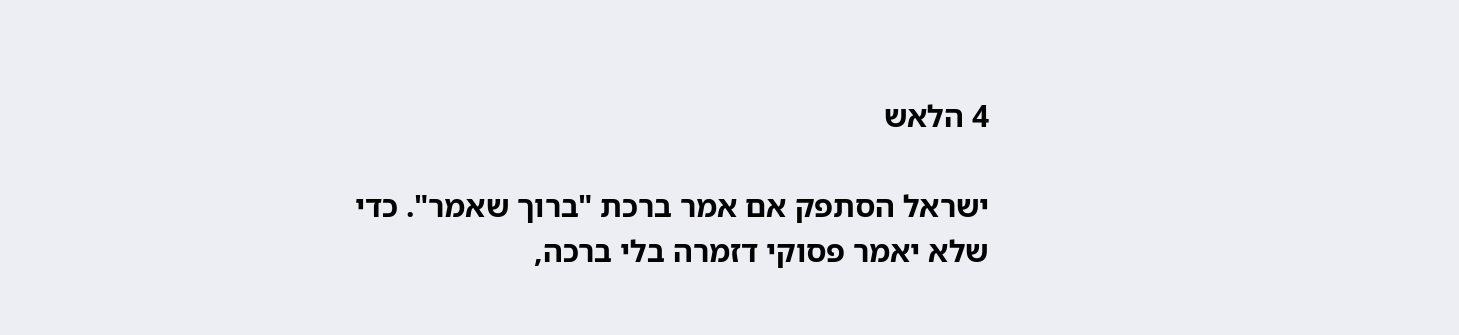4 הלאש

ישראל הסתפק אם אמר ברכת "ברוך שאמר". כדי שלא יאמר פסוקי דזמרה בלי ברכה,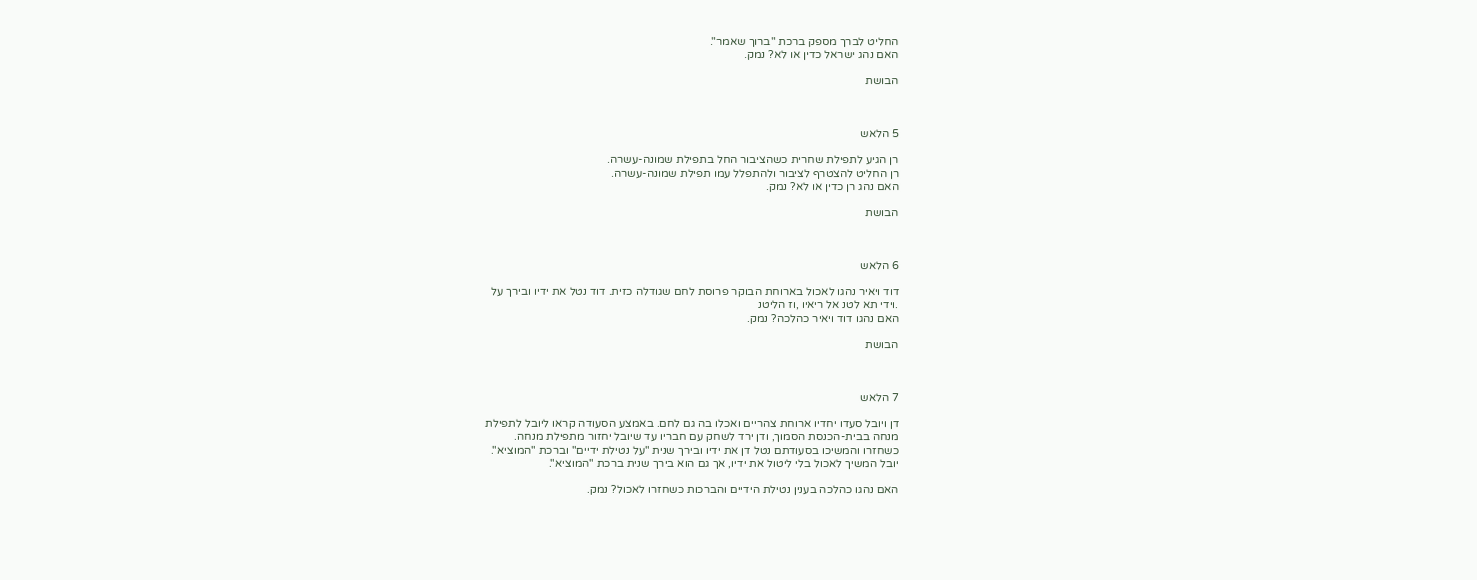החליט לברך מספק ברכת "ברוך שאמר".
האם נהג ישראל כדין או לא? נמק.

הבושת



5 הלאש

רן הגיע לתפילת שחרית כשהציבור החל בתפילת שמונה-עשרה.
רן החליט להצטרף לציבור ולהתפלל עמו תפילת שמונה-עשרה.
האם נהג רן כדין או לא? נמק.

הבושת



6 הלאש

דוד ויאיר נהגו לאכול בארוחת הבוקר פרוסת לחם שגודלה כזית. דוד נטל את ידיו ובירך על
.וידי תא לטנ אל ריאיו ,וז הליטנ
האם נהגו דוד ויאיר כהלכה? נמק.

הבושת



7 הלאש

דן ויובל סעדו יחדיו ארוחת צהריים ואכלו בה גם לחם. באמצע הסעודה קראו ליובל לתפילת
מנחה בבית-הכנסת הסמוך, ודן ירד לשחק עם חבריו עד שיובל יחזור מתפילת מנחה.
כשחזרו והמשיכו בסעודתם נטל דן את ידיו ובירך שנית "על נטילת ידיים" וברכת "המוציא".
יובל המשיך לאכול בלי ליטול את ידיו, אך גם הוא בירך שנית ברכת "המוציא".

האם נהגו כהלכה בענין נטילת הידיים והברכות כשחזרו לאכול? נמק.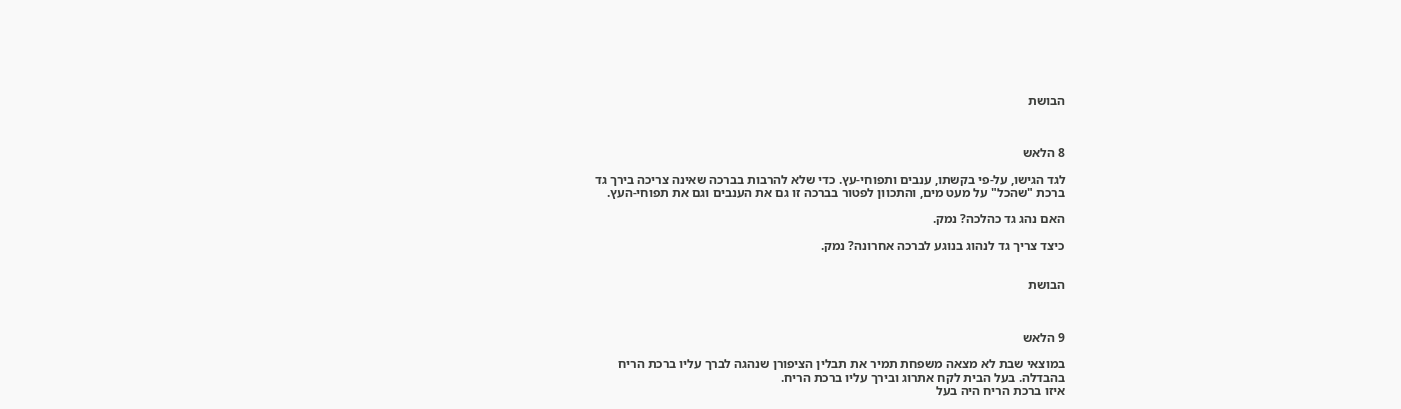הבושת



8 הלאש

לגד הגישו, על-פי בקשתו, ענבים ותפוחי-עץ. כדי שלא להרבות בברכה שאינה צריכה בירך גד
ברכת "שהכל" על מעט מים, והתכוון לפטור בברכה זו גם את הענבים וגם את תפוחי-העץ.

האם נהג גד כהלכה? נמק.

כיצד צריך גד לנהוג בנוגע לברכה אחרונה? נמק.


הבושת



9 הלאש

במוצאי שבת לא מצאה משפחת תמיר את תבלין הציפורן שנהגה לברך עליו ברכת הריח
בהבדלה. בעל הבית לקח אתרוג ובירך עליו ברכת הריח.
איזו ברכת הריח היה בעל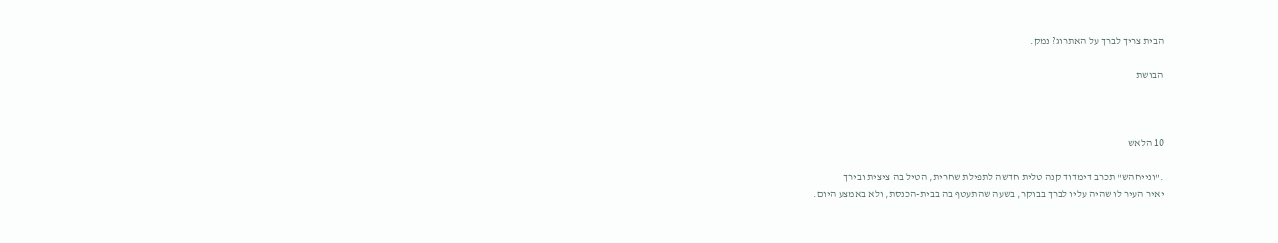הבית צריך לברך על האתרוג? נמק.

הבושת



10 הלאש

."ונייחהש" תכרב דימדוד קנה טלית חדשה לתפילת שחרית, הטיל בה ציצית ובירך
יאיר העיר לו שהיה עליו לברך בבוקר, בשעה שהתעטף בה בבית-הכנסת, ולא באמצע היום.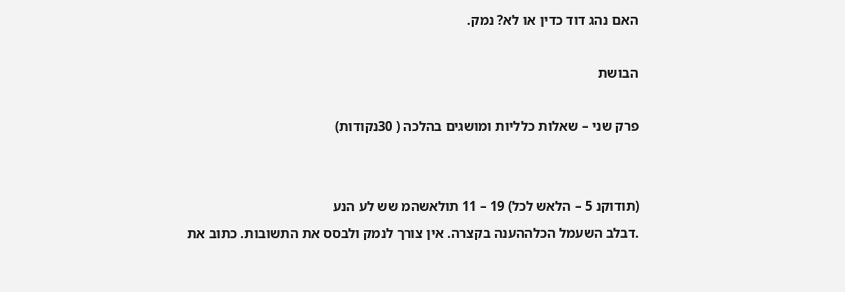האם נהג דוד כדין או לא? נמק.

הבושת

פרק שני – שאלות כלליות ומושגים בהלכה ( 30נקודות)


(תודוקנ 5 – הלאש לכל) 19 – 11 תולאשהמ שש לע הנע
.דבלב השעמל הכלההענה בקצרה. אין צורך לנמק ולבסס את התשובות. כתוב את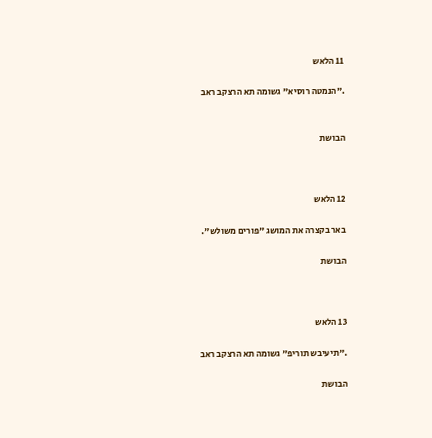11 הלאש

."הנמטה רוסיא" גשומה תא הרצקב ראב


הבושת



12 הלאש

באר בקצרה את המושג "פורים משולש".

הבושת



13 הלאש

."תיעיבש תוריפ" גשומה תא הרצקב ראב

הבושת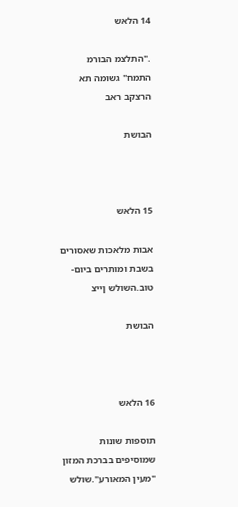14 הלאש

."התלצמ הבורמ התמח" גשומה תא הרצקב ראב

הבושת



15 הלאש

אבות מלאכות שאסורים בשבת ומותרים ביום-טוב.השולש ןייצ

הבושת



16 הלאש

תוספות שונות שמוסיפים בברכת המזון "מעין המאורע".שולש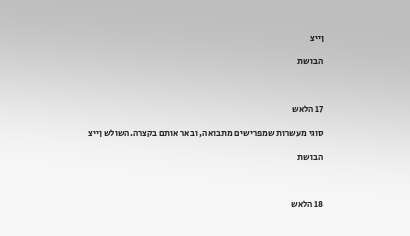ןייצ

הבושת



17 הלאש

סוגי מעשרות שמפרישים מתבואה, ובאר אותם בקצרה.השולש ןייצ

הבושת



18 הלאש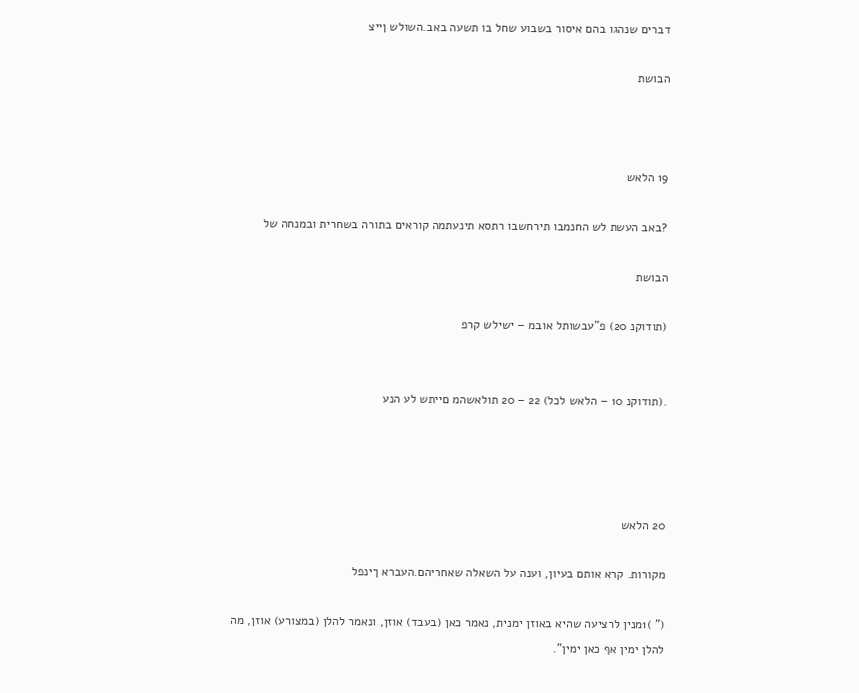דברים שנהגו בהם איסור בשבוע שחל בו תשעה באב.השולש ןייצ

הבושת



19 הלאש

?באב העשת לש החנמבו תירחשבו רתסא תינעתמה קוראים בתורה בשחרית ובמנחה של

הבושת

(תודוקנ 20) פ"עבשותל אובמ – ישילש קרפ


.(תודוקנ 10 – הלאש לכל) 22 – 20 תולאשהמ םייתש לע הנע




20 הלאש

מקורות. קרא אותם בעיון, וענה על השאלה שאחריהם.העברא ךינפל

(" )1מנין לרציעה שהיא באוזן ימנית, נאמר כאן (בעבד) אוזן, ונאמר להלן (במצורע) אוזן, מה
להלן ימין אף כאן ימין".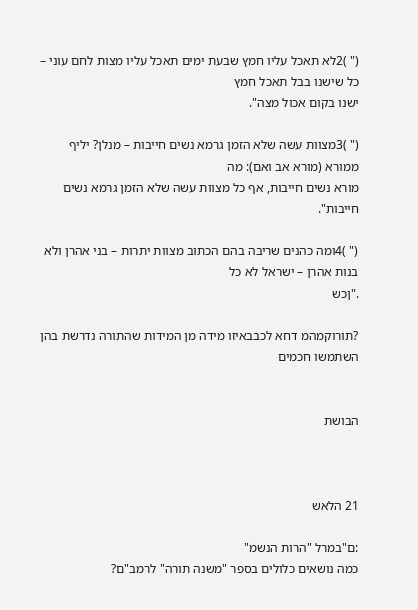(" )2לא תאכל עליו חמץ שבעת ימים תאכל עליו מצות לחם עוני – כל שישנו בבל תאכל חמץ
ישנו בקום אכול מצה".

(" )3מצוות עשה שלא הזמן גרמא נשים חייבות – מנלן? יליף ממורא (מורא אב ואם): מה
מורא נשים חייבות, אף כל מצוות עשה שלא הזמן גרמא נשים חייבות".

(" )4ומה כהנים שריבה בהם הכתוב מצוות יתרות – בני אהרן ולא בנות אהרן – ישראל לא כל
."ןכש

?תורוקמהמ דחא לכבבאיזו מידה מן המידות שהתורה נדרשת בהן השתמשו חכמים


הבושת



21 הלאש

:ם"במרל "הרות הנשמ"
כמה נושאים כלולים בספר "משנה תורה" לרמב"ם?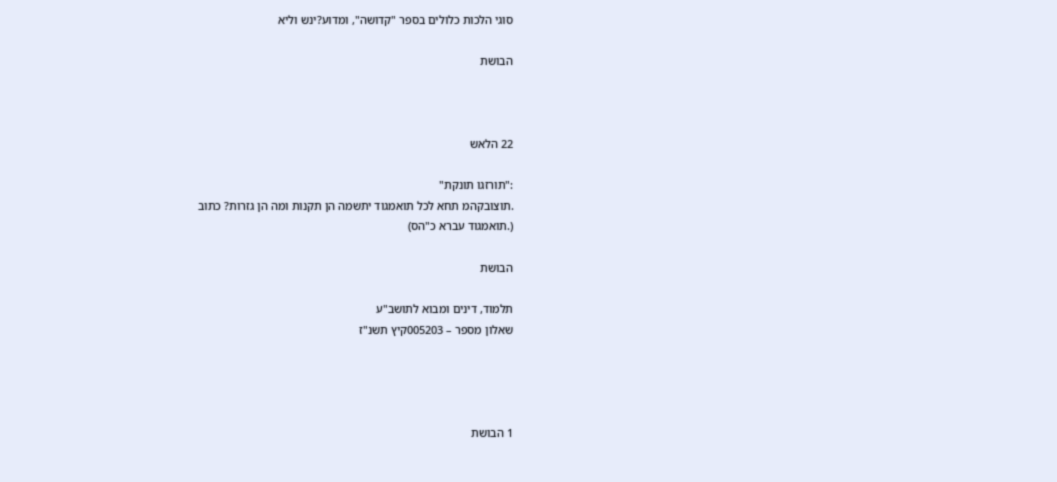סוגי הלכות כלולים בספר "קדושה", ומדוע?ינש וליא

הבושת



22 הלאש

:"תורזגו תונקת"
.תוצובקהמ תחא לכל תואמגוד יתשמה הן תקנות ומה הן גזרות? כתוב
(.תואמגוד עברא כ"הס)

הבושת

תלמוד, דינים ומבוא לתושב"ע
שאלון מספר – 005203קיץ תשנ"ז




1 הבושת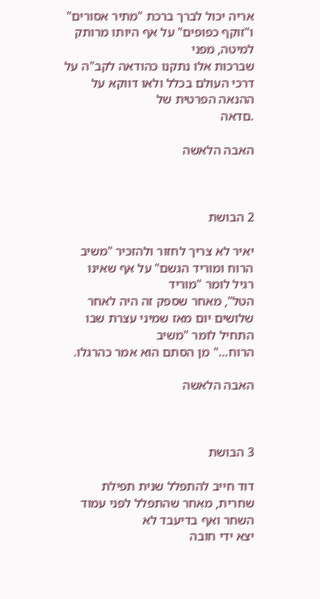אריה יכול לברך ברכת "מתיר אסורים" ו"זוקף כפופים" על אף היותו מרותק למיטה, מפני
שברכות אלו נתקנו כהודאה לקב"ה על דרכי העולם בכלל ולאו דווקא על ההנאה הפרטית של
.םדאה

האבה הלאשה



2 הבושת

יאיר לא צריך לחזור ולהזכיר "משיב הרוח ומוריד הגשם" על אף שאינו רגיל לומר "מוריד
הטל", מאחר שספק זה היה לאחר שלושים יום מאז שמיני עצרת שבו התחיל לומר "משיב
הרוח…" מן הסתם הוא אמר כהרגלו.

האבה הלאשה



3 הבושת

דוד חייב להתפלל שנית תפילת שחרית, מאחר שהתפלל לפני עמוד השחר ואף בדיעבד לא
יצא ידי חובה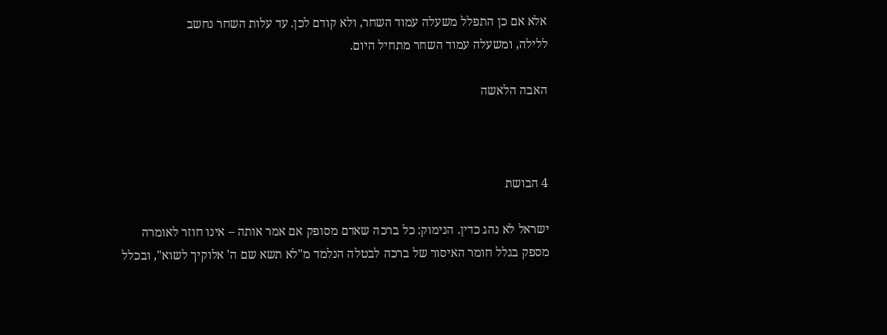אלא אם כן התפלל משעלה עמוד השחר, ולא קודם לכן. עד עלות השחר נחשב
ללילה, ומשעלה עמוד השחר מתחיל היום.

האבה הלאשה



4 הבושת

ישראל לא נהג כדין. הנימוק: כל ברכה שאדם מסופק אם אמר אותה – אינו חוזר לאומרה
מספק בגלל חומר האיסור של ברכה לבטלה הנלמד מ"לא תשא שם ה' אלוקיך לשוא", ובכלל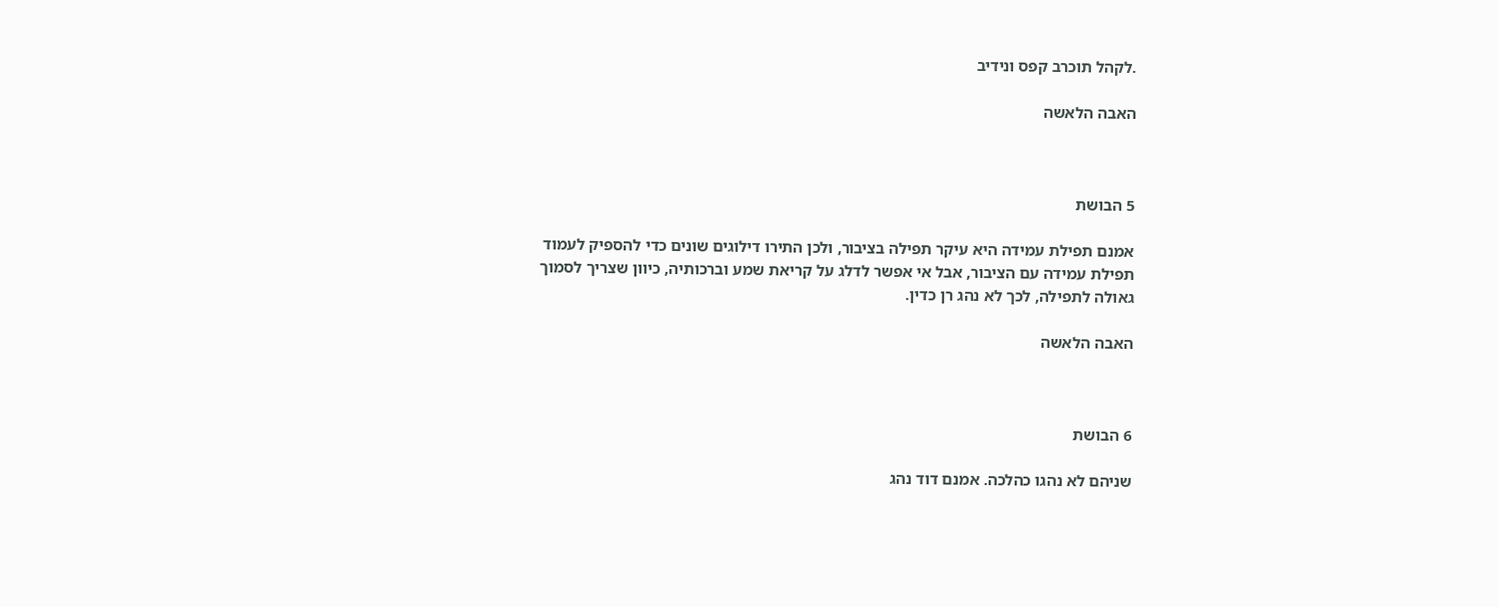.לקהל תוכרב קפס ונידיב

האבה הלאשה



5 הבושת

אמנם תפילת עמידה היא עיקר תפילה בציבור, ולכן התירו דילוגים שונים כדי להספיק לעמוד
תפילת עמידה עם הציבור, אבל אי אפשר לדלג על קריאת שמע וברכותיה, כיוון שצריך לסמוך
גאולה לתפילה, לכך לא נהג רן כדין.

האבה הלאשה



6 הבושת

שניהם לא נהגו כהלכה. אמנם דוד נהג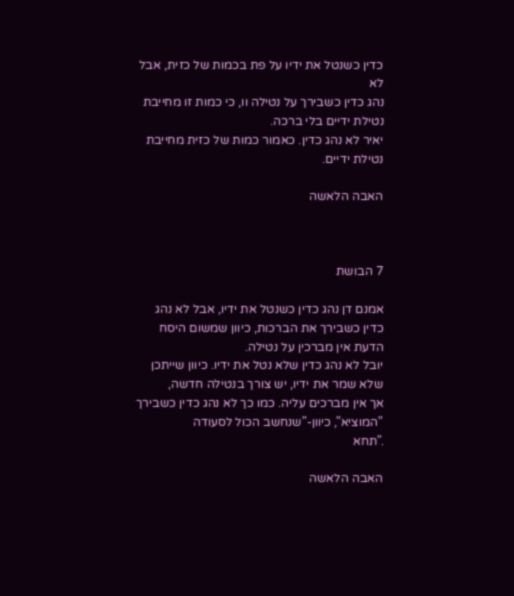כדין כשנטל את ידיו על פת בכמות של כזית, אבל לא
נהג כדין כשבירך על נטילה וו, כי כמות זו מחייבת נטילת ידיים בלי ברכה.
יאיר לא נהג כדין. כאמור כמות של כזית מחייבת נטילת ידיים.

האבה הלאשה



7 הבושת

אמנם דן נהג כדין כשנטל את ידיו, אבל לא נהג כדין כשבירך את הברכות, כיוון שמשום היסח
הדעת אין מברכין על נטילה.
יובל לא נהג כדין שלא נטל את ידיו. כיוון שייתכן שלא שמר את ידיו, יש צורך בנטילה חדשה,
אך אין מברכים עליה. כמו כך לא נהג כדין כשבירך "המוציא", כיוון-"שנחשב הכול לסעודה
."תחא

האבה הלאשה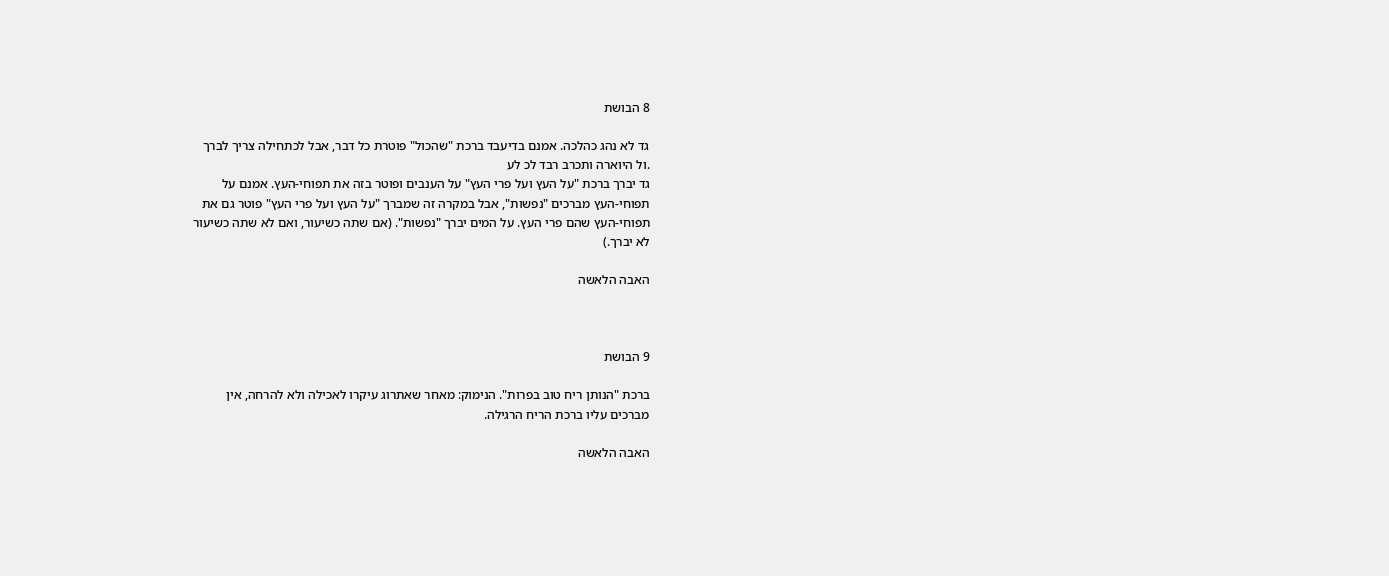8 הבושת

גד לא נהג כהלכה. אמנם בדיעבד ברכת "שהכול" פוטרת כל דבר, אבל לכתחילה צריך לברך
.ול היוארה ותכרב רבד לכ לע
גד יברך ברכת "על העץ ועל פרי העץ" על הענבים ופוטר בזה את תפוחי-העץ. אמנם על
תפוחי-העץ מברכים "נפשות", אבל במקרה זה שמברך "על העץ ועל פרי העץ" פוטר גם את
תפוחי-העץ שהם פרי העץ. על המים יברך "נפשות". (אם שתה כשיעור, ואם לא שתה כשיעור
לא יברך.)

האבה הלאשה



9 הבושת

ברכת "הנותן ריח טוב בפרות". הנימוק: מאחר שאתרוג עיקרו לאכילה ולא להרחה, אין
מברכים עליו ברכת הריח הרגילה.

האבה הלאשה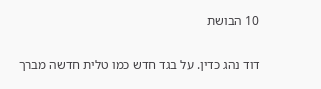10 הבושת

דוד נהג כדין. על בגד חדש כמו טלית חדשה מברך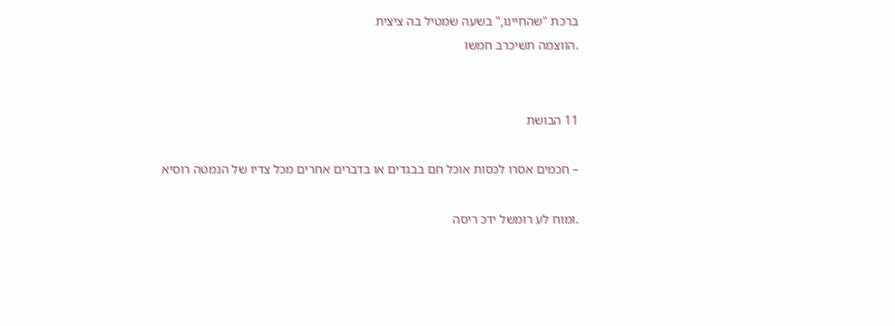ברכת "שהחיינו," בשעה שמטיל בה ציצית
.הווצמה תשיכרב חמשו


11 הבושת

– חכמים אסרו לכסות אוכל חם בבגדים או בדברים אחרים מכל צדיו של הנמטה רוסיא

.ומוח לע רומשל ידכ ריסה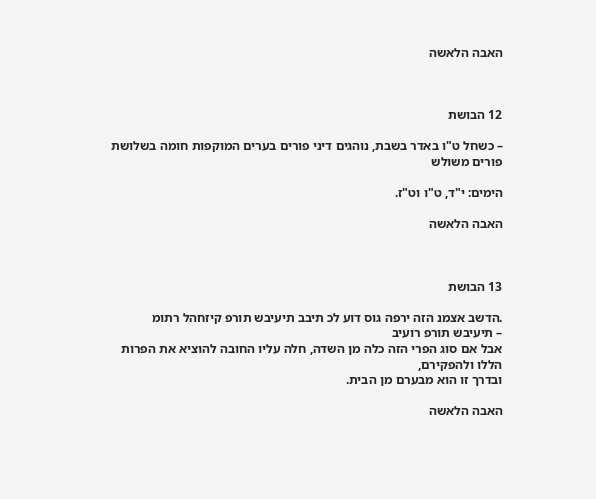האבה הלאשה



12 הבושת

– כשחל ט"ו באדר בשבת, נוהגים דיני פורים בערים המוקפות חומה בשלושת פורים משולש

הימים: י"ד, ט"ו וט"ז.

האבה הלאשה



13 הבושת

.הדשב אצמנ הזה ירפה גוס דוע לכ תיבב תיעיבש תורפ קיזחהל רתומ
– תיעיבש תורפ רועיב
אבל אם סוג הפרי הזה כלה מן השדה, חלה עליו החובה להוציא את הפרות הללו ולהפקירם,
ובדרך זו הוא מבערם מן הבית.

האבה הלאשה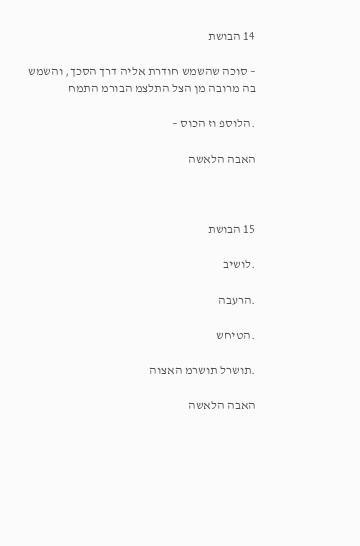14 הבושת

– סוכה שהשמש חודרת אליה דרך הסכך, והשמש בה מרובה מן הצל התלצמ הבורמ התמח

.הלוספ וז הכוס –

האבה הלאשה



15 הבושת

.לושיב

.הרעבה

.הטיחש

.תושרל תושרמ האצוה

האבה הלאשה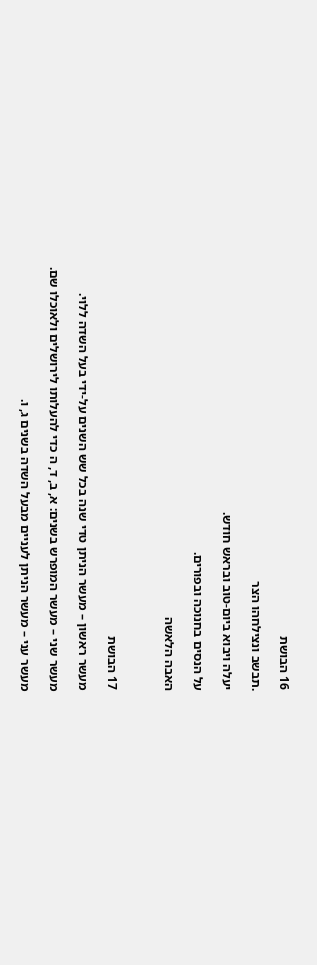16 הבושת

.תבשב ונצילחהו הצר

יעלה ויבוא ביום-טוב ובראש חודש.

על הנסים בחנוכה ובפורים.

האבה הלאשה



17 הבושת

מעשר ראשון – מעשר הניתן טדי שנה בכל שש השנים על-ידי בעל השדה ללוי.

מעשר שני – מעשר המופרש בשנים: א, ב, ד, ה כדי להעלותו לירושלים ולאוכלו שם.

מעשר עני – מעשר הניתן לעניים מבעל השדה בשנים ג, ו.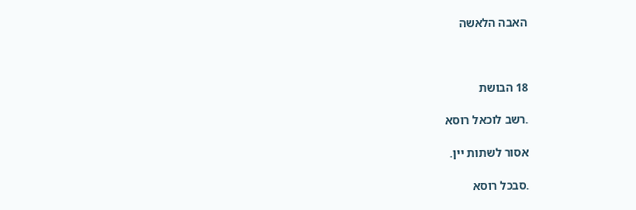האבה הלאשה



18 הבושת

.רשב לוכאל רוסא

אסור לשתות יין.

.סבכל רוסא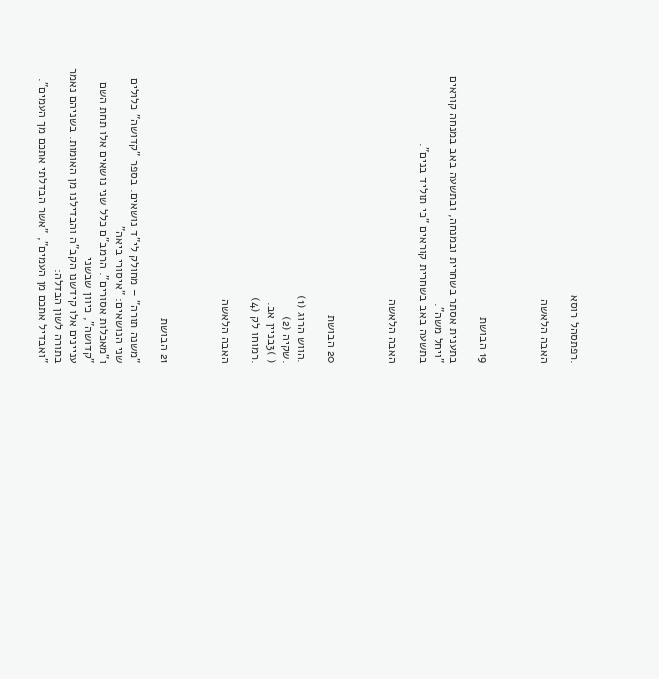.רפתסהל רוסא

האבה הלאשה



19 הבושת

בתענית אסתר בשחרית ובמנחה, ובתשעה באב במנחה קוראים "ויחל משה".
בתשעה באב בשחרית קוראים "כי תוליד בנים".

האבה הלאשה



20 הבושת

.הווש הרוג (1)
.שקיה (2)
( )3בניין אב.
.רמוחו לק (4)

האבה הלאשה



21 הבושת

"משנה תורה" – מחולק לי"ד נושאים. בספר "קדושה" כלולים שני הנושאים: "איסורי ביאה"
ו"מאכלות אסורים". הרמב"ם כלל שני נושאים אלו תחת השם "קדושה", כיוון שבשני
עניינים אלו קידשנו הקב"ה והבדילנו מן האומות. בשניהם נאמר בתורה לשון הבדלה:
"ואבדיל אתכם מן העמים", "אשר הבדלתי אתכם מך העמים".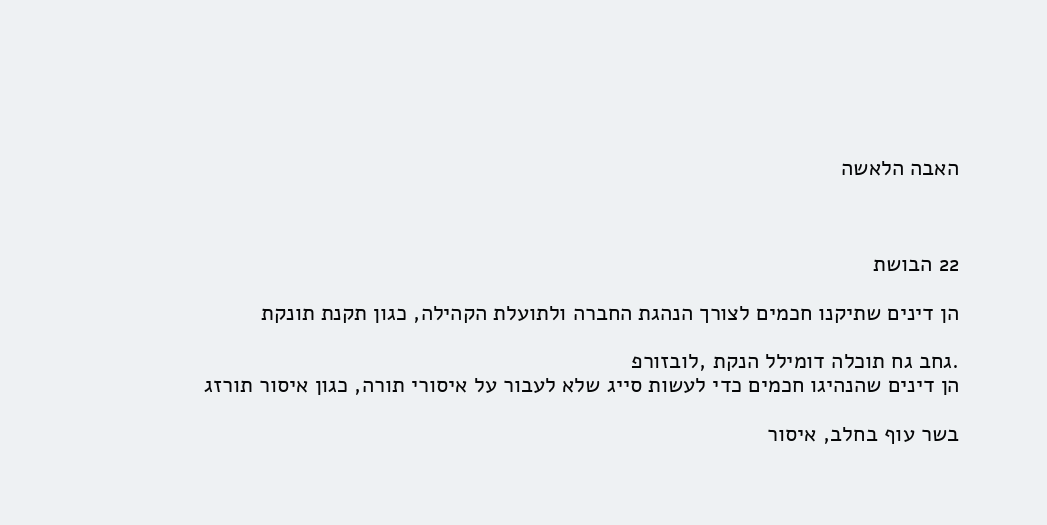האבה הלאשה



22 הבושת

הן דינים שתיקנו חכמים לצורך הנהגת החברה ולתועלת הקהילה, כגון תקנת תונקת

.גחב גח תוכלה דומילל הנקת ,לובזורפ
הן דינים שהנהיגו חכמים כדי לעשות סייג שלא לעבור על איסורי תורה, כגון איסור תורזג

בשר עוף בחלב, איסור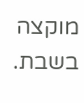מוקצה בשבת.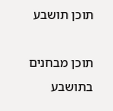תוכן תושבע

תוכן מבחנים בתושבע